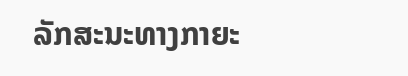ລັກສະນະທາງກາຍະ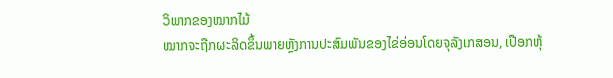ວິພາກຂອງໝາກໄມ້
ໝາກຈະຖືກຜະລິດຂຶ້ນພາຍຫຼັງການປະສົມພັນຂອງໄຂ່ອ່ອນໂດຍຈຸລັງເກສອນ, ເປືອກຫຸ້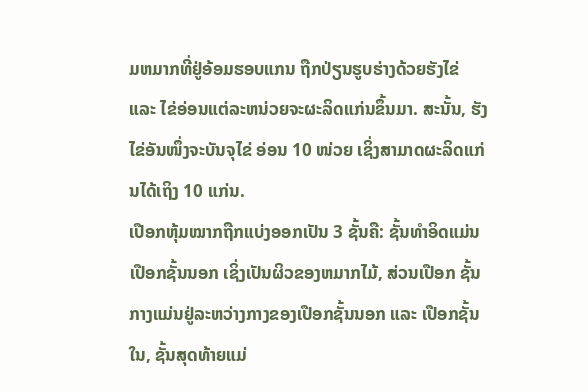ມຫມາກທີ່ຢູ່ອ້ອມຮອບແກນ ຖືກປ່ຽນຮູບຮ່າງດ້ວຍຮັງໄຂ່ ແລະ ໄຂ່ອ່ອນແຕ່ລະຫນ່ວຍຈະຜະລິດແກ່ນຂຶ້ນມາ. ສະນັ້ນ, ຮັງໄຂ່ອັນໜຶ່ງຈະບັນຈຸໄຂ່ ອ່ອນ 10 ໜ່ວຍ ເຊິ່ງສາມາດຜະລິດແກ່ນໄດ້ເຖິງ 10 ແກ່ນ.
ເປືອກຫຸ້ມໝາກຖືກແບ່ງອອກເປັນ 3 ຊັ້ນຄື: ຊັ້ນທໍາອິດແມ່ນເປືອກຊັ້ນນອກ ເຊິ່ງເປັນຜິວຂອງຫມາກໄມ້, ສ່ວນເປືອກ ຊັ້ນກາງແມ່ນຢູ່ລະຫວ່າງກາງຂອງເປືອກຊັ້ນນອກ ແລະ ເປືອກຊັ້ນໃນ, ຊັ້ນສຸດທ້າຍແມ່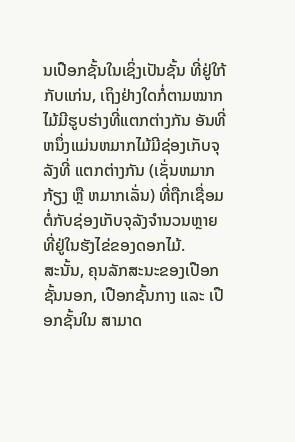ນເປືອກຊັ້ນໃນເຊິ່ງເປັນຊັ້ນ ທີ່ຢູ່ໃກ້ກັບແກ່ນ, ເຖິງຢ່າງໃດກໍ່ຕາມໝາກໄມ້ມີຮູບຮ່າງທີ່ແຕກຕ່າງກັນ ອັນທີ່ຫນຶ່ງແມ່ນຫມາກໄມ້ມີຊ່ອງເກັບຈຸລັງທີ່ ແຕກຕ່າງກັນ (ເຊັ່ນຫມາກກ້ຽງ ຫຼື ຫມາກເລັ່ນ) ທີ່ຖືກເຊື່ອມຕໍ່ກັບຊ່ອງເກັບຈຸລັງຈໍານວນຫຼາຍ ທີ່ຢູ່ໃນຮັງໄຂ່ຂອງດອກໄມ້.
ສະນັ້ນ, ຄຸນລັກສະນະຂອງເປືອກຊັ້ນນອກ, ເປືອກຊັ້ນກາງ ແລະ ເປືອກຊັ້ນໃນ ສາມາດ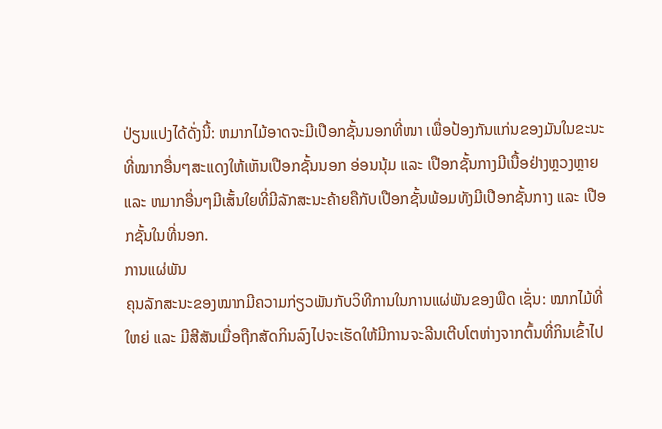ປ່ຽນແປງໄດ້ດັ່ງນີ້: ຫມາກໄມ້ອາດຈະມີເປືອກຊັ້ນນອກທີ່ໜາ ເພື່ອປ້ອງກັນແກ່ນຂອງມັນໃນຂະນະທີ່ໝາກອື່ນໆສະແດງໃຫ້ເຫັນເປືອກຊັ້ນນອກ ອ່ອນນຸ້ມ ແລະ ເປືອກຊັ້ນກາງມີເນື້ອຢ່າງຫຼວງຫຼາຍ ແລະ ຫມາກອື່ນໆມີເສັ້ນໃຍທີ່ມີລັກສະນະຄ້າຍຄືກັບເປືອກຊັ້ນພ້ອມທັງມີເປືອກຊັ້ນກາງ ແລະ ເປືອກຊັ້ນໃນທີ່ນອກ.
ການແຜ່ພັນ
ຄຸນລັກສະນະຂອງໝາກມີຄວາມກ່ຽວພັນກັບວິທີການໃນການແຜ່ພັນຂອງພືດ ເຊັ່ນ: ໝາກໄມ້ທີ່ໃຫຍ່ ແລະ ມີສີສັນເມື່ອຖືກສັດກິນລົງໄປຈະເຮັດໃຫ້ມີການຈະລີນເຕີບໂຕຫ່າງຈາກຕົ້ນທີ່ກິນເຂົ້າໄປ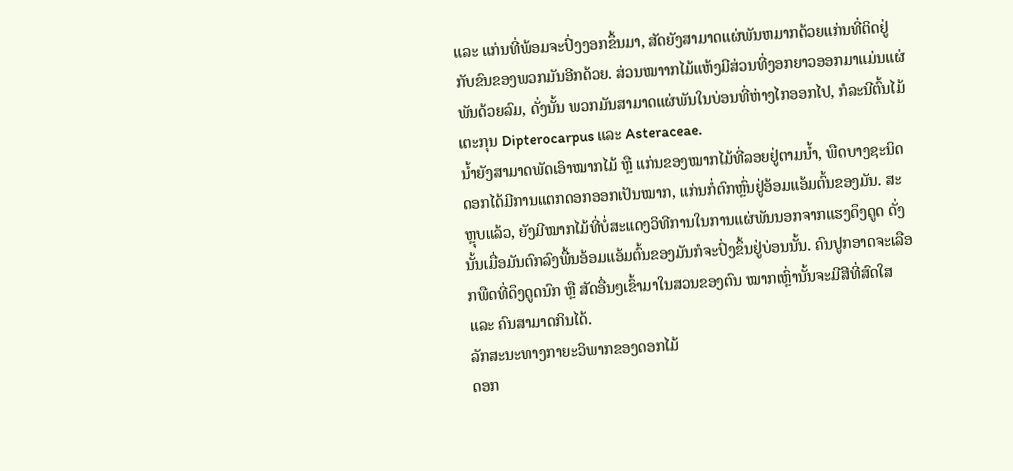ແລະ ແກ່ນທີ່ພ້ອມຈະປົ່ງງອກຂຶ້ນມາ, ສັດຍັງສາມາດແຜ່ພັນຫມາກດ້ວຍແກ່ນທີ່ຕິດຢູ່ກັບຂົນຂອງພວກມັນອີກດ້ວຍ. ສ່ວນໝາາກໄມ້ແຫ້ງມີສ່ວນທີ່ງອກຍາວອອກມາແມ່ນແຜ່ພັນດ້ວຍລົມ, ດັ່ງນັ້ນ ພວກມັນສາມາດແຜ່ພັນໃນບ່ອນທີ່ຫ່າງໄກອອກໄປ, ກໍລະນີຕົ້ນໄມ້ເຕະກຸນ Dipterocarpus ແລະ Asteraceae.
ນ້ຳຍັງສາມາດພັດເອົາໝາກໄມ້ ຫຼື ແກ່ນຂອງໝາກໄມ້ທີ່ລອຍຢູ່ຕາມນ້ຳ, ພືດບາງຊະນິດດອກໄດ້ມີການແຕກດອກອອກເປັນໝາກ, ແກ່ນກໍ່ຕົກຫຼົ່ນຢູ່ອ້ອມແອ້ມຕົ້ນຂອງມັນ. ສະຫຼຸບແລ້ວ, ຍັງມີໝາກໄມ້ທີ່ບໍ່ສະແດງວິທີການໃນການແຜ່ພັນນອກຈາກແຮງດຶງດູດ ດັ່ງນັ້ນເມື່ອມັນຕົກລົງພື້ນອ້ອມແອ້ມຕົ້ນຂອງມັນກໍຈະປົ່ງຂຶ້ນຢູ່ບ່ອນນັ້ນ. ຄົນປູກອາດຈະເລືອກພືດທີ່ດຶງດູດນົກ ຫຼື ສັດອື່ນໆເຂົ້າມາໃນສວນຂອງຕົນ ໝາກເຫຼົ່ານັ້ນຈະມີສີທີ່ສົດໃສ ແລະ ຄົນສາມາດກິນໄດ້.
ລັກສະນະທາງກາຍະວິພາກຂອງດອກໄມ້
ດອກ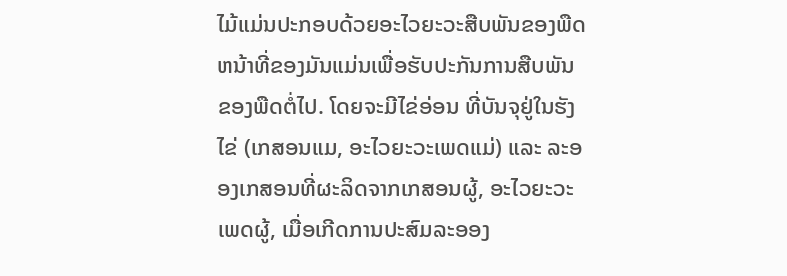ໄມ້ແມ່ນປະກອບດ້ວຍອະໄວຍະວະສືບພັນຂອງພືດ ຫນ້າທີ່ຂອງມັນແມ່ນເພື່ອຮັບປະກັນການສືບພັນຂອງພືດຕໍ່ໄປ. ໂດຍຈະມີໄຂ່ອ່ອນ ທີ່ບັນຈຸຢູ່ໃນຮັງໄຂ່ (ເກສອນແມ, ອະໄວຍະວະເພດແມ່) ແລະ ລະອອງເກສອນທີ່ຜະລິດຈາກເກສອນຜູ້, ອະໄວຍະວະເພດຜູ້, ເມື່ອເກີດການປະສົມລະອອງ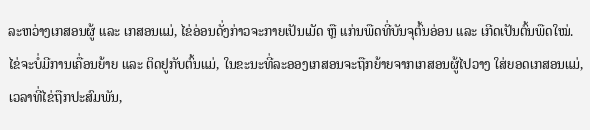ລະຫວ່າງເກສອນຜູ້ ແລະ ເກສອນແມ່, ໄຂ່ອ່ອນດັ່ງກ່າວຈະກາຍເປັນເມັດ ຫຼື ແກ່ນພືດທີ່ບັນຈຸຕົ້ນອ່ອນ ແລະ ເກີດເປັນຕົ້ນພືດໃໝ່.
ໄຂ່ຈະບໍ່ມີການເຄື່ອນຍ້າຍ ແລະ ຕິດຢູກັບຕົ້ນແມ່, ໃນຂະນະທີ່ລະອອງເກສອນຈະຖືກຍ້າຍຈາກເກສອນຜູ້ໄປວາງ ໃສ່ຍອດເກສອນແມ່, ເວລາທີ່ໄຂ່ຖືກປະສົມພັນ,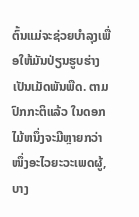ຕົ້ນແມ່ຈະຊ່ວຍບໍາລຸງເພື່ອໃຫ້ມັນປ່ຽນຮູບຮ່າງເປັນເມັດພັນພືດ. ຕາມປົກກະຕິແລ້ວ ໃນດອກໄມ້ຫນຶ່ງຈະມີຫຼາຍກວ່າໜຶ່ງອະໄວຍະວະເພດຜູ້, ບາງ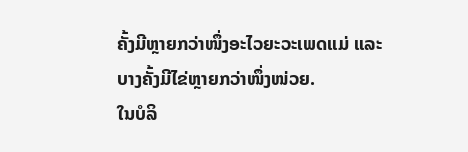ຄັ້ງມີຫຼາຍກວ່າໜຶ່ງອະໄວຍະວະເພດແມ່ ແລະ ບາງຄັ້ງມີໄຂ່ຫຼາຍກວ່າໜຶ່ງໜ່ວຍ.
ໃນບໍລິ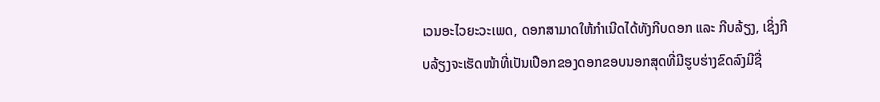ເວນອະໄວຍະວະເພດ, ດອກສາມາດໃຫ້ກໍາເນີດໄດ້ທັງກີບດອກ ແລະ ກີບລ້ຽງ, ເຊິ່ງກີບລ້ຽງຈະເຮັດໜ້າທີ່ເປັນເປືອກຂອງດອກຂອບນອກສຸດທີ່ມີຮູບຮ່າງຂົດລົງມີຊື່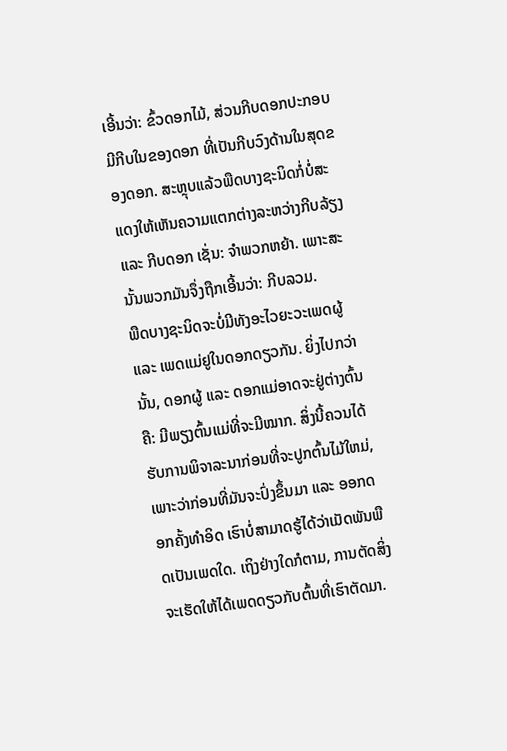ເອີ້ນວ່າ: ຂົ້ວດອກໄມ້, ສ່ວນກີບດອກປະກອບມີກີບໃນຂອງດອກ ທີ່ເປັນກີບວົງດ້ານໃນສຸດຂອງດອກ. ສະຫຼຸບແລ້ວພືດບາງຊະນິດກໍ່ບໍ່ສະແດງໃຫ້ເຫັນຄວາມແຕກຕ່າງລະຫວ່າງກີບລ້ຽງ ແລະ ກີບດອກ ເຊັ່ນ: ຈໍາພວກຫຍ້າ. ເພາະສະນັ້ນພວກມັນຈຶ່ງຖືກເອີ້ນວ່າ: ກີບລວມ.
ພືດບາງຊະນິດຈະບໍ່ມີທັງອະໄວຍະວະເພດຜູ້ ແລະ ເພດແມ່ຢູໃນດອກດຽວກັນ. ຍິ່ງໄປກວ່ານັ້ນ, ດອກຜູ້ ແລະ ດອກແມ່ອາດຈະຢູ່ຕ່າງຕົ້ນຄື: ມີພຽງຕົ້ນແມ່ທີ່ຈະມີໝາກ. ສິ່ງນີ້ຄວນໄດ້ຮັບການພິຈາລະນາກ່ອນທີ່ຈະປູກຕົ້ນໄມ້ໃຫມ່, ເພາະວ່າກ່ອນທີ່ມັນຈະປົ່ງຂຶ້ນມາ ແລະ ອອກດອກຄັ້ງທໍາອິດ ເຮົາບໍ່ສາມາດຮູ້ໄດ້ວ່າເມັດພັນພືດເປັນເພດໃດ. ເຖິງຢ່າງໃດກໍຕາມ, ການຕັດສິ່ງຈະເຮັດໃຫ້ໄດ້ເພດດຽວກັບຕົ້ນທີ່ເຮົາຕັດມາ.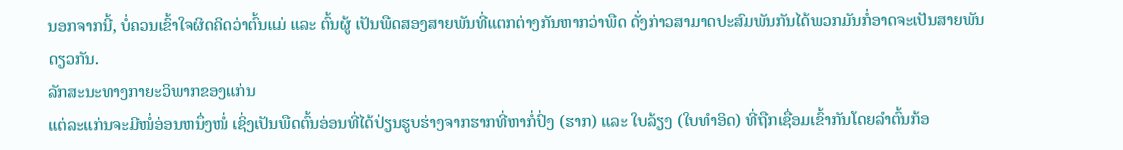ນອກຈາກນີ້, ບໍ່ຄວນເຂົ້າໃຈຜິດຄິດວ່າຕົ້ນແມ່ ແລະ ຕົ້ນຜູ້ ເປັນພືດສອງສາຍພັນທີ່ແຕກຕ່າງກັນຫາກວ່າພືດ ດັ່ງກ່າວສາມາດປະສົມພັນກັນໄດ້ພວກມັນກໍ່ອາດຈະເປັນສາຍພັນດຽວກັນ.
ລັກສະນະທາງກາຍະວິພາກຂອງແກ່ນ
ແຕ່ລະແກ່ນຈະມີໜໍ່ອ່ອນຫນຶ່ງໜໍ່ ເຊິ່ງເປັນພືດຕົ້ນອ່ອນທີ່ໄດ້ປ່ຽນຮູບຮ່າງຈາກຮາກທີ່ຫາກໍ່ປົ່ງ (ຮາກ) ແລະ ໃບລ້ຽງ (ໃບທໍາອິດ) ທີ່ຖືກເຊື່ອມເຂົ້າກັນໂດຍລໍາຕົ້ນກ້ອ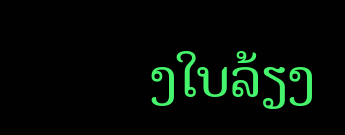ງໃບລ້ຽງ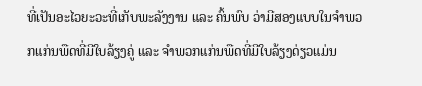ທີ່ເປັນອະໄວຍະວະທີ່ເກັບພະລັງງານ ແລະ ຄົ້ນພົບ ວ່າມີສອງແບບໃນຈໍາພວກແກ່ນພືດທີ່ມີໃບລ້ຽງຄູ່ ແລະ ຈໍາພວກແກ່ນພືດທີ່ມີໃບລ້ຽງດ່ຽວແມ່ນ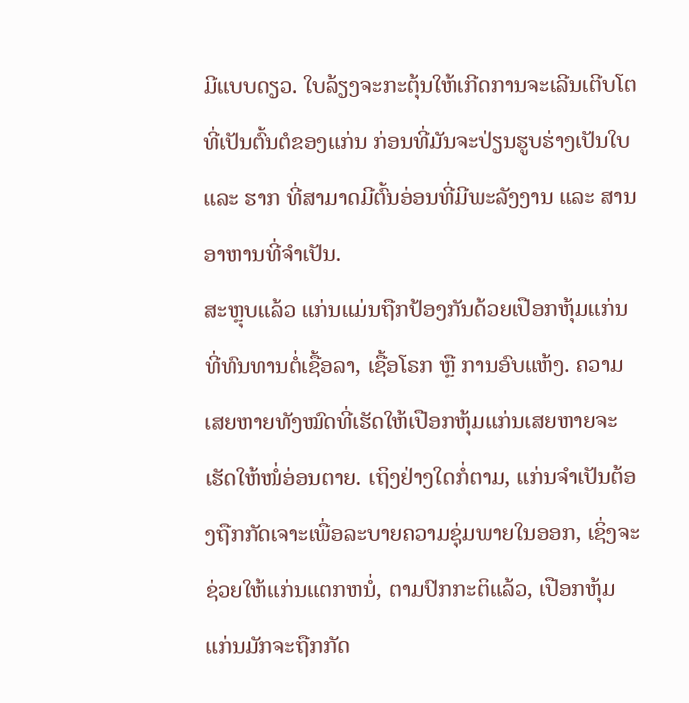ມີແບບດຽວ. ໃບລ້ຽງຈະກະຕຸ້ນໃຫ້ເກີດການຈະເລີນເຕີບໂຕ ທີ່ເປັນຕົ້ນຕໍຂອງແກ່ນ ກ່ອນທີ່ມັນຈະປ່ຽນຮູບຮ່າງເປັນໃບ ແລະ ຮາກ ທີ່ສາມາດມີຕົ້ນອ່ອນທີ່ມີພະລັງງານ ແລະ ສານອາຫານທີ່ຈໍາເປັນ.
ສະຫຼຸບແລ້ວ ແກ່ນແມ່ນຖືກປ້ອງກັນດ້ວຍເປືອກຫຸ້ມແກ່ນທີ່ທົນທານຕໍ່ເຊື້ອລາ, ເຊື້ອໂຣກ ຫຼື ການອົບແຫ້ງ. ຄວາມ ເສຍຫາຍທັງໝົດທີ່ເຮັດໃຫ້ເປືອກຫຸ້ມແກ່ນເສຍຫາຍຈະເຮັດໃຫ້ໜໍ່ອ່ອນຕາຍ. ເຖິງຢ່າງໃດກໍ່ຕາມ, ແກ່ນຈໍາເປັນຕ້ອງຖືກກັດເຈາະເພື່ອລະບາຍຄວາມຊຸ່ມພາຍໃນອອກ, ເຊິ່ງຈະຊ່ວຍໃຫ້ແກ່ນແຕກຫນໍ່, ຕາມປົກກະຕິແລ້ວ, ເປືອກຫຸ້ມແກ່ນມັກຈະຖືກກັດ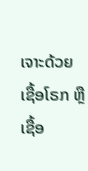ເຈາະດ້ວຍເຊື້ອໂຣກ ຫຼື ເຊື້ອ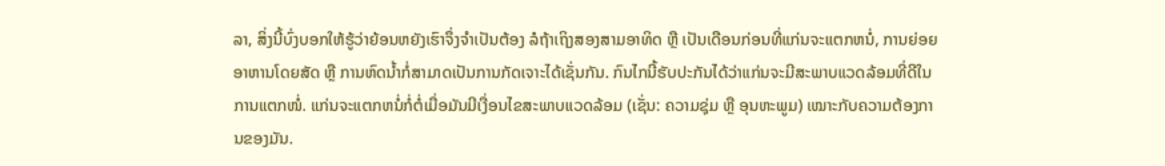ລາ, ສິ່ງນີ້ບົ່ງບອກໃຫ້ຮູ້ວ່າຍ້ອນຫຍັງເຮົາຈຶ່ງຈໍາເປັນຕ້ອງ ລໍຖ້າເຖິງສອງສາມອາທິດ ຫຼື ເປັນເດືອນກ່ອນທີ່ແກ່ນຈະແຕກຫນໍ່, ການຍ່ອຍອາຫານໂດຍສັດ ຫຼື ການຫົດນໍ້າກໍ່ສາມາດເປັນການກັດເຈາະໄດ້ເຊັ່ນກັນ. ກົນໄກນີ້ຮັບປະກັນໄດ້ວ່າແກ່ນຈະມີສະພາບແວດລ້ອມທີ່ດີໃນການແຕກໜໍ່. ແກ່ນຈະແຕກຫນໍ່ກໍ່ຕໍ່ເມື່ອມັນມີເງື່ອນໄຂສະພາບແວດລ້ອມ (ເຊັ່ນ: ຄວາມຊຸ່ມ ຫຼື ອຸນຫະພູມ) ເໝາະກັບຄວາມຕ້ອງການຂອງມັນ.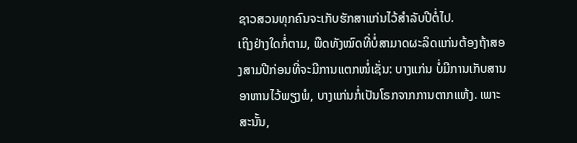ຊາວສວນທຸກຄົນຈະເກັບຮັກສາແກ່ນໄວ້ສໍາລັບປີຕໍ່ໄປ.
ເຖິງຢ່າງໃດກໍ່ຕາມ, ພືດທັງໝົດທີ່ບໍ່ສາມາດຜະລິດແກ່ນຕ້ອງຖ້າສອງສາມປີກ່ອນທີ່ຈະມີການແຕກໜໍ່ເຊັ່ນ: ບາງແກ່ນ ບໍ່ມີການເກັບສານອາຫານໄວ້ພຽງພໍ, ບາງແກ່ນກໍ່ເປັນໂຣກຈາກການຕາກແຫ້ງ. ເພາະສະນັ້ນ,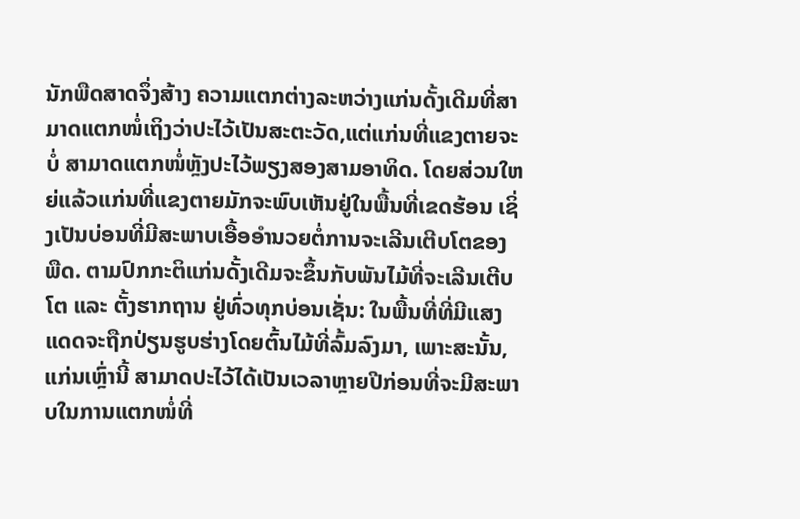ນັກພືດສາດຈຶ່ງສ້າງ ຄວາມແຕກຕ່າງລະຫວ່າງແກ່ນດັ້ງເດີມທີ່ສາມາດແຕກໜໍ່ເຖິງວ່າປະໄວ້ເປັນສະຕະວັດ,ແຕ່ແກ່ນທີ່ແຂງຕາຍຈະບໍ່ ສາມາດແຕກໜໍ່ຫຼັງປະໄວ້ພຽງສອງສາມອາທິດ. ໂດຍສ່ວນໃຫຍ່ແລ້ວແກ່ນທີ່ແຂງຕາຍມັກຈະພົບເຫັນຢູ່ໃນພື້ນທີ່ເຂດຮ້ອນ ເຊິ່ງເປັນບ່ອນທີ່ມີສະພາບເອື້ອອໍານວຍຕໍ່ການຈະເລີນເຕີບໂຕຂອງພືດ. ຕາມປົກກະຕິແກ່ນດັ້ງເດີມຈະຂຶ້ນກັບພັນໄມ້ທີ່ຈະເລີນເຕີບໂຕ ແລະ ຕັ້ງຮາກຖານ ຢູ່ທົ່ວທຸກບ່ອນເຊັ່ນ: ໃນພື້ນທີ່ທີ່ມີແສງແດດຈະຖືກປ່ຽນຮູບຮ່າງໂດຍຕົ້ນໄມ້ທີ່ລົ້ມລົງມາ, ເພາະສະນັ້ນ, ແກ່ນເຫຼົ່ານີ້ ສາມາດປະໄວ້ໄດ້ເປັນເວລາຫຼາຍປີກ່ອນທີ່ຈະມີສະພາບໃນການແຕກໜໍ່ທີ່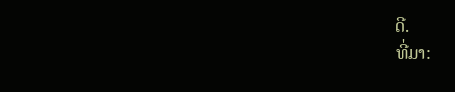ດີ.
ທີ່ມາ: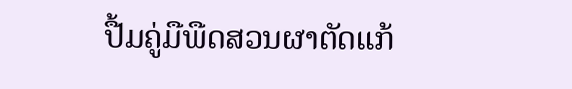ປື້ມຄູ່ມືພືດສວນຜາຕັດແກ້